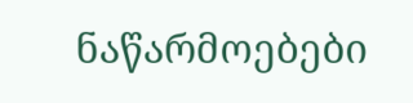ნაწარმოებები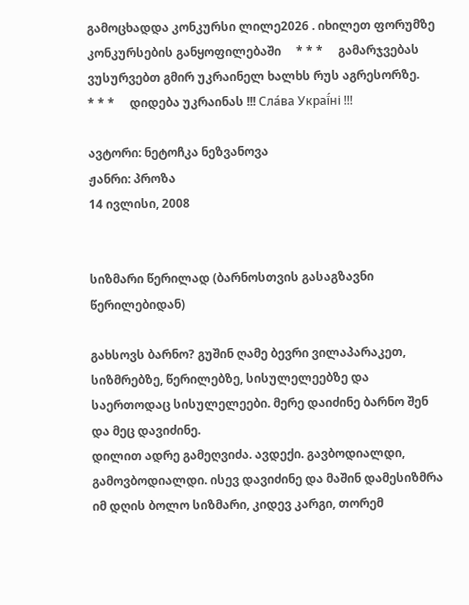გამოცხადდა კონკურსი ლილე2026 . იხილეთ ფორუმზე კონკურსების განყოფილებაში     * * *     გამარჯვებას ვუსურვებთ გმირ უკრაინელ ხალხს რუს აგრესორზე.     * * *     დიდება უკრაინას !!! Сла́ва Украї́ні !!!

ავტორი: ნეტოჩკა ნეზვანოვა
ჟანრი: პროზა
14 ივლისი, 2008


სიზმარი წერილად (ბარნოსთვის გასაგზავნი წერილებიდან)

გახსოვს ბარნო? გუშინ ღამე ბევრი ვილაპარაკეთ, სიზმრებზე, წერილებზე, სისულელეებზე და საერთოდაც სისულელეები. მერე დაიძინე ბარნო შენ და მეც დავიძინე.
დილით ადრე გამეღვიძა. ავდექი. გავბოდიალდი, გამოვბოდიალდი. ისევ დავიძინე და მაშინ დამესიზმრა იმ დღის ბოლო სიზმარი, კიდევ კარგი, თორემ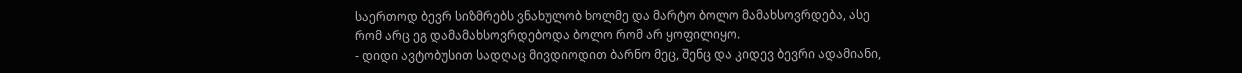საერთოდ ბევრ სიზმრებს ვნახულობ ხოლმე და მარტო ბოლო მამახსოვრდება, ასე რომ არც ეგ დამამახსოვრდებოდა ბოლო რომ არ ყოფილიყო.
- დიდი ავტობუსით სადღაც მივდიოდით ბარნო მეც, შენც და კიდევ ბევრი ადამიანი,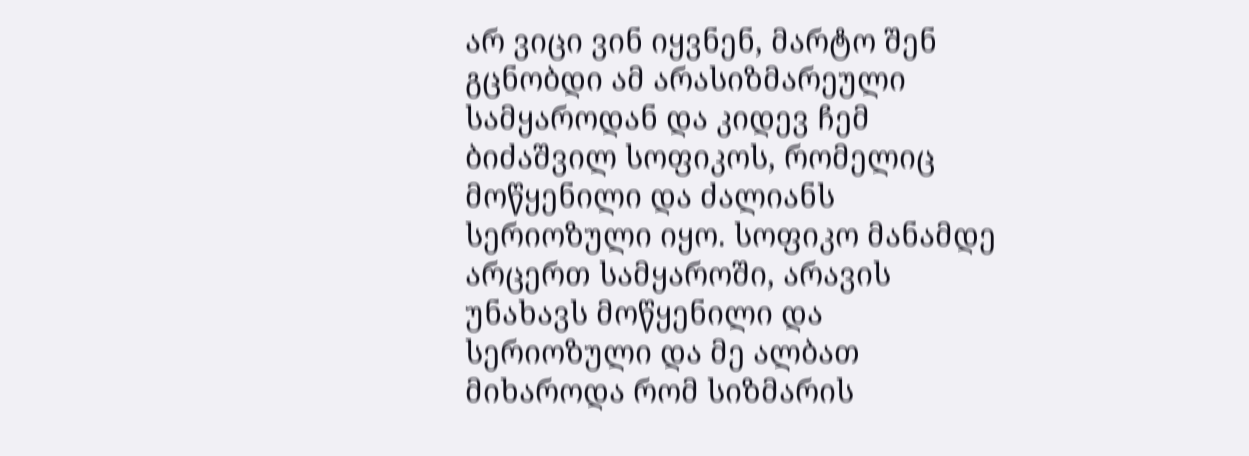არ ვიცი ვინ იყვნენ, მარტო შენ გცნობდი ამ არასიზმარეული სამყაროდან და კიდევ ჩემ ბიძაშვილ სოფიკოს, რომელიც მოწყენილი და ძალიანს სერიოზული იყო. სოფიკო მანამდე არცერთ სამყაროში, არავის უნახავს მოწყენილი და სერიოზული და მე ალბათ მიხაროდა რომ სიზმარის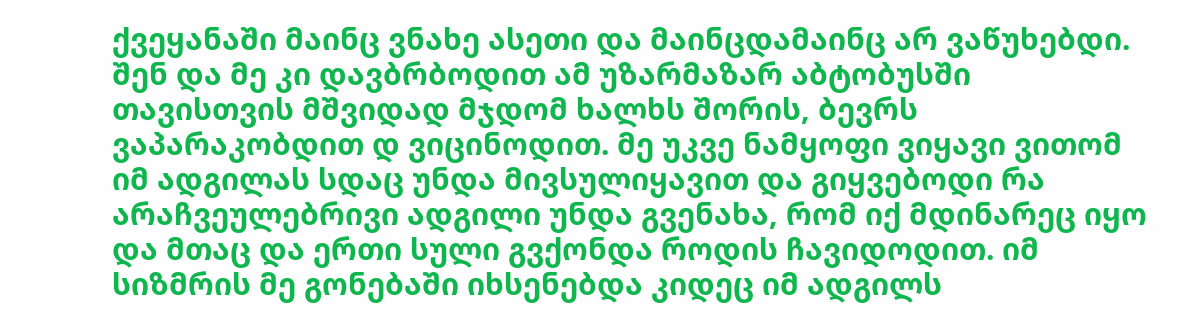ქვეყანაში მაინც ვნახე ასეთი და მაინცდამაინც არ ვაწუხებდი. შენ და მე კი დავბრბოდით ამ უზარმაზარ აბტობუსში თავისთვის მშვიდად მჯდომ ხალხს შორის, ბევრს ვაპარაკობდით დ ვიცინოდით. მე უკვე ნამყოფი ვიყავი ვითომ იმ ადგილას სდაც უნდა მივსულიყავით და გიყვებოდი რა არაჩვეულებრივი ადგილი უნდა გვენახა, რომ იქ მდინარეც იყო და მთაც და ერთი სული გვქონდა როდის ჩავიდოდით. იმ სიზმრის მე გონებაში იხსენებდა კიდეც იმ ადგილს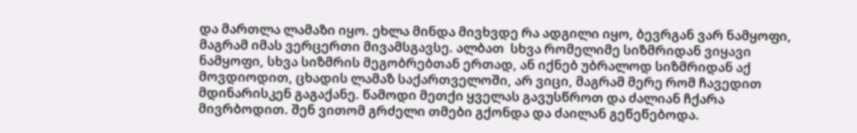და მართლა ლამაზი იყო. ეხლა მინდა მივხვდე რა ადგილი იყო, ბევრგან ვარ ნამყოფი, მაგრამ იმას ვერცერთი მივამსგავსე. ალბათ  სხვა რომელიმე სიზმრიდან ვიყავი ნამყოფი, სხვა სიზმრის მეგობრებთან ერთად, ან იქნებ უბრალოდ სიზმრიდან აქ მოვდიოდით, ცხადის ლამაზ საქართველოში, არ ვიცი, მაგრამ მერე რომ ჩავედით მდინარისკენ გაგაქანე. წამოდი მეთქი ყველას გავუსწროთ და ძალიან ჩქარა მივრბოდით. შენ ვითომ გრძელი თმები გქონდა და ძაილან გეწეწებოდა.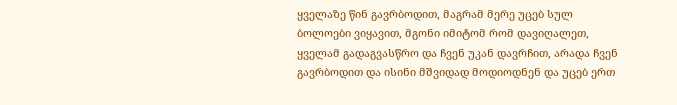ყველაზე წინ გავრბოდით, მაგრამ მერე უცებ სულ ბოლოები ვიყავით, მგონი იმიტომ რომ დავიღალეთ, ყველამ გადაგვასწრო და ჩვენ უკან დავრჩით, არადა ჩვენ გავრბოდით და ისინი მშვიდად მოდიოდნენ და უცებ ერთ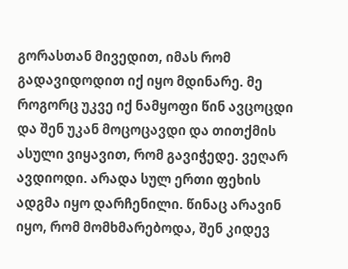გორასთან მივედით, იმას რომ გადავიდოდით იქ იყო მდინარე. მე როგორც უკვე იქ ნამყოფი წინ ავცოცდი და შენ უკან მოცოცავდი და თითქმის ასული ვიყავით, რომ გავიჭედე. ვეღარ ავდიოდი. არადა სულ ერთი ფეხის ადგმა იყო დარჩენილი. წინაც არავინ იყო, რომ მომხმარებოდა, შენ კიდევ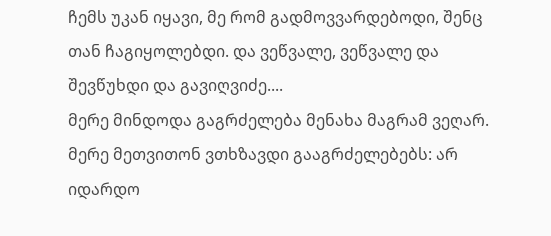ჩემს უკან იყავი, მე რომ გადმოვვარდებოდი, შენც თან ჩაგიყოლებდი. და ვეწვალე, ვეწვალე და შევწუხდი და გავიღვიძე....
მერე მინდოდა გაგრძელება მენახა მაგრამ ვეღარ.
მერე მეთვითონ ვთხზავდი გააგრძელებებს: არ იდარდო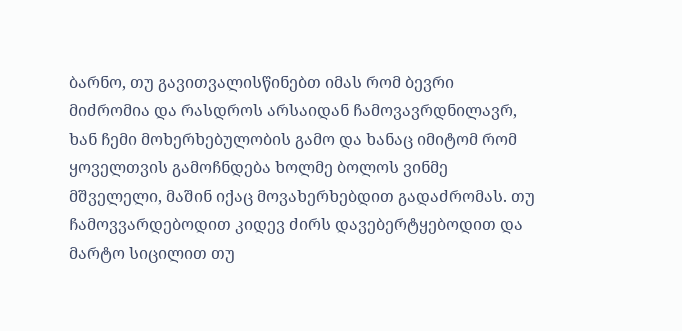ბარნო, თუ გავითვალისწინებთ იმას რომ ბევრი მიძრომია და რასდროს არსაიდან ჩამოვავრდნილავრ, ხან ჩემი მოხერხებულობის გამო და ხანაც იმიტომ რომ ყოველთვის გამოჩნდება ხოლმე ბოლოს ვინმე მშველელი, მაშინ იქაც მოვახერხებდით გადაძრომას. თუ ჩამოვვარდებოდით კიდევ ძირს დავებერტყებოდით და მარტო სიცილით თუ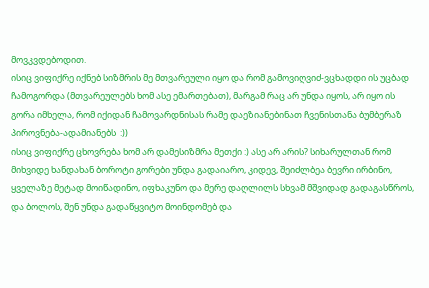მოვკვდებოდით.
ისიც ვიფიქრე იქნებ სიზმრის მე მთვარეული იყო და რომ გამოვიღვიძ-ვცხადდი ის უცბად ჩამოგორდა (მთვარეულებს ხომ ასე ემართებათ), მარგამ რაც არ უნდა იყოს, არ იყო ის გორა იმხელა, რომ იქიდან ჩამოვარდნისას რამე დაეზიანებინათ ჩვენისთანა ბუმბერაზ პიროვნება-ადამიანებს  :))
ისიც ვიფიქრე ცხოვრება ხომ არ დამესიზმრა მეთქი :) ასე არ არის? სიხარულთან რომ მიხვიდე ხანდახან ბოროტი გორები უნდა გადაიარო, კიდევ, შეიძლბეა ბევრი ირბინო, ყველაზე მეტად მოიწადინო, იფხაკუნო და მერე დაღლილს სხვამ მშვიდად გადაგასწროს, და ბოლოს, შენ უნდა გადაწყვიტო მოინდომებ და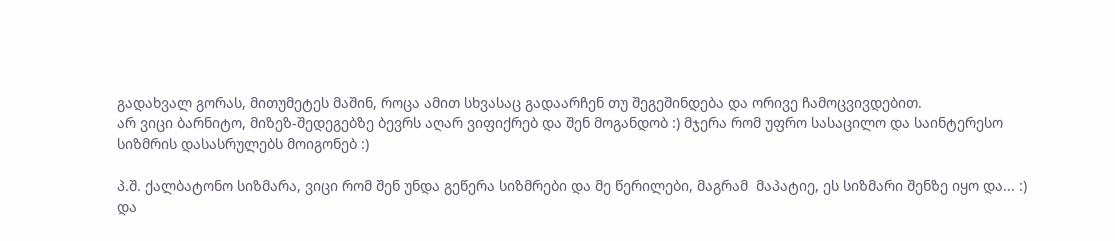გადახვალ გორას, მითუმეტეს მაშინ, როცა ამით სხვასაც გადაარჩენ თუ შეგეშინდება და ორივე ჩამოცვივდებით.
არ ვიცი ბარნიტო, მიზეზ-შედეგებზე ბევრს აღარ ვიფიქრებ და შენ მოგანდობ :) მჯერა რომ უფრო სასაცილო და საინტერესო სიზმრის დასასრულებს მოიგონებ :)

პ.შ. ქალბატონო სიზმარა, ვიცი რომ შენ უნდა გეწერა სიზმრები და მე წერილები, მაგრამ  მაპატიე, ეს სიზმარი შენზე იყო და... :) და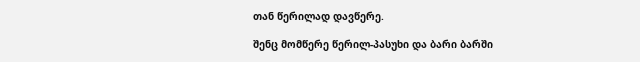თან წერილად დავწერე.

შენც მომწერე წერილ-პასუხი და ბარი ბარში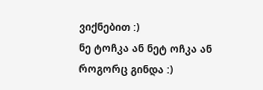ვიქნებით :)
ნე ტოჩკა ან ნეტ ოჩკა ან როგორც გინდა :)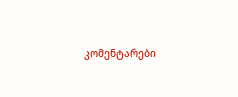კომენტარები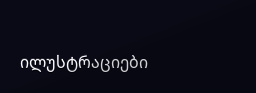ილუსტრაციები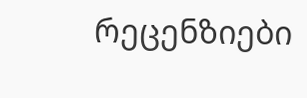რეცენზიები